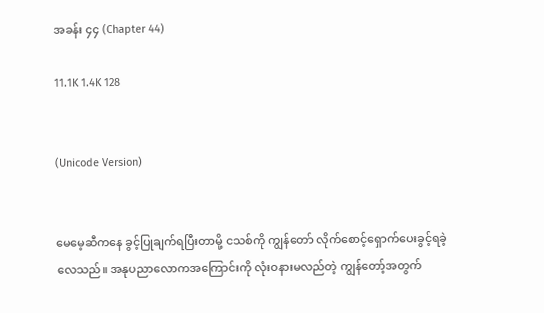အခန်း ၄၄ (Chapter 44)

11.1K 1.4K 128


(Unicode Version)


မေမေ့ဆီကနေ ခွင့်ပြုချက်ရပြီးတာမို့ ငသစ်ကို ကျွန်တော် လိုက်စောင့်ရှောက်ပေးခွင့်ရခဲ့လေသည်။ အနုပညာလောကအကြောင်းကို လုံးဝနားမလည်တဲ့ ကျွန်တော့်အတွက်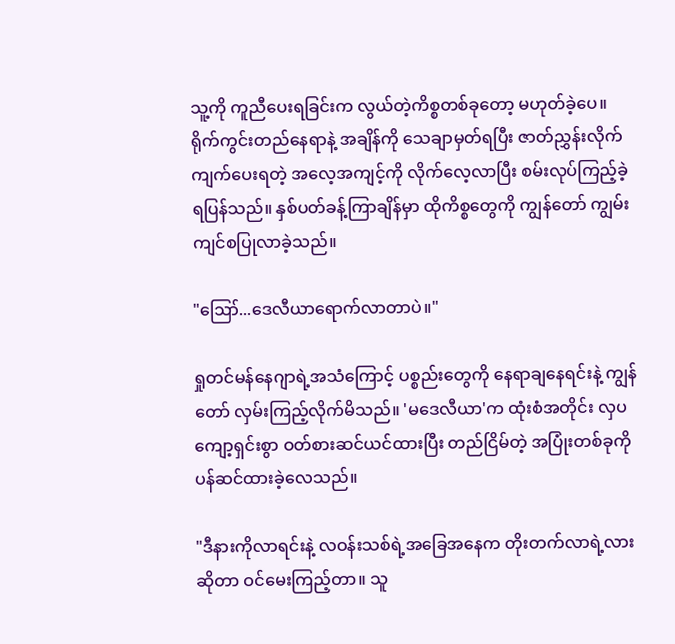သူ့ကို ကူညီပေးရခြင်းက လွယ်တဲ့ကိစ္စတစ်ခုတော့ မဟုတ်ခဲ့ပေ။ ရိုက်ကွင်းတည်နေရာနဲ့ အချိန်ကို သေချာမှတ်ရပြီး ဇာတ်ညွှန်းလိုက်ကျက်ပေးရတဲ့ အလေ့အကျင့်ကို လိုက်လေ့လာပြီး စမ်းလုပ်ကြည့်ခဲ့ရပြန်သည်။ နှစ်ပတ်‌ခန့်ကြာချိန်မှာ ထိုကိစ္စတွေကို ကျွန်တော် ကျွမ်းကျင်စပြုလာခဲ့သည်။

"ဪ...ဒေလီယာရောက်လာတာပဲ။"

ရှုတင်မန်နေဂျာရဲ့အသံကြောင့် ပစ္စည်းတွေကို နေရာချနေရင်းနဲ့ ကျွန်တော် လှမ်းကြည့်လိုက်မိသည်။ 'မဒေလီယာ'က ထုံးစံအတိုင်း လှပကျော့ရှင်းစွာ ဝတ်စားဆင်ယင်ထားပြီး တည်ငြိမ်တဲ့ အပြုံးတစ်ခုကို ပန်ဆင်ထားခဲ့လေသည်။

"ဒီနားကိုလာရင်းနဲ့ လဝန်းသစ်ရဲ့အခြေအနေက တိုးတက်လာရဲ့လားဆိုတာ ဝင်မေးကြည့်တာ။ သူ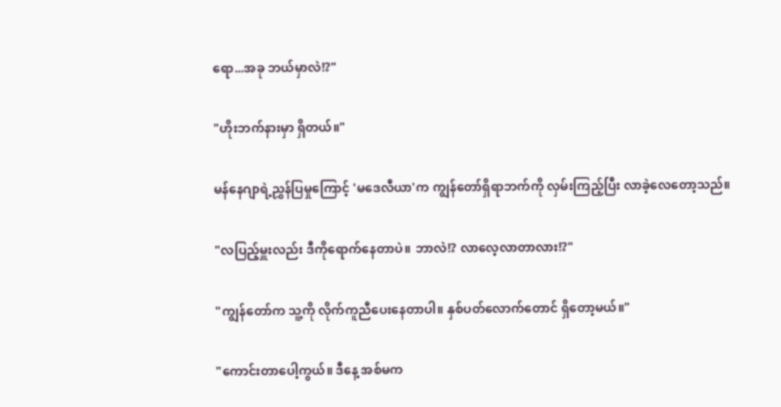ရော...အခု ဘယ်မှာလဲ!?"

"ဟိုးဘက်နားမှာ ရှိတယ်။"

မန်နေဂျာရဲ့ညွှန်ပြမှုကြောင့် 'မဒေလီယာ'က ကျွန်တော်ရှိရာဘက်ကို လှမ်းကြည့်ပြီး လာခဲ့လေတော့သည်။

"လပြည့်မှူးလည်း ဒီကိုရောက်နေတာပဲ။ ဘာလဲ!? လာလေ့လာတာလား!?"

"ကျွန်တော်က သူ့ကို လိုက်ကူညီပေးနေတာပါ။ နှစ်ပတ်လောက်တောင် ရှိတော့မယ်။"

"ကောင်းတာပေါ့ကွယ်။ ဒီနေ့ အစ်မက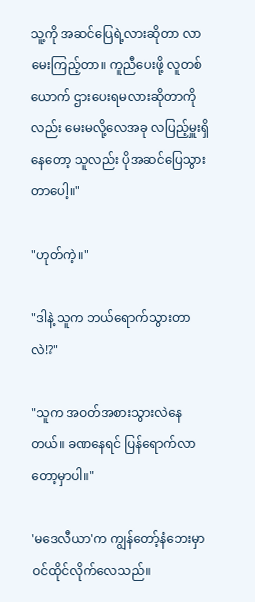သူ့ကို အဆင်ပြေရဲ့လားဆိုတာ လာမေးကြည့်တာ။ ကူညီပေးဖို့ လူတစ်ယောက် ဌားပေးရမလားဆိုတာကိုလည်း မေးမလို့လေအခု လပြည့်မှူးရှိနေတော့ သူလည်း ပိုအဆင်ပြေသွားတာပေါ့။"

"ဟုတ်ကဲ့။"

"ဒါနဲ့ သူက ဘယ်ရောက်သွားတာလဲ!?"

"သူက အဝတ်အစားသွားလဲနေတယ်။ ခဏနေရင် ပြန်ရောက်လာတော့မှာပါ။"

'မဒေလီယာ'က ကျွန်တော့်နံဘေးမှာ ဝင်ထိုင်လိုက်လေသည်။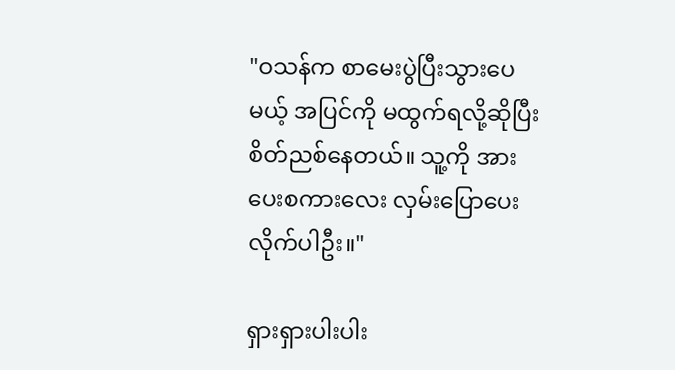"ဝသန်က စာမေးပွဲပြီးသွားပေမယ့် အပြင်ကို မထွက်ရလို့ဆိုပြီး စိတ်ညစ်နေတယ်။ သူ့ကို အားပေးစကားလေး လှမ်းပြောပေးလိုက်ပါဦး။"

ရှားရှားပါးပါး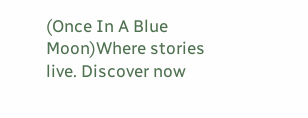(Once In A Blue Moon)Where stories live. Discover now